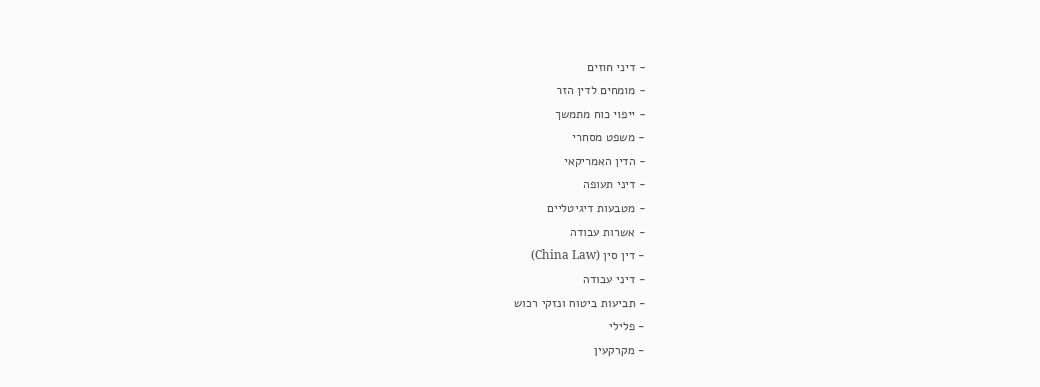- דיני חוזים
- מומחים לדין הזר
- ייפוי כוח מתמשך
- משפט מסחרי
- הדין האמריקאי
- דיני תעופה
- מטבעות דיגיטליים
- אשרות עבודה
- דין סין (China Law)
- דיני עבודה
- תביעות ביטוח ונזקי רכוש
- פלילי
- מקרקעין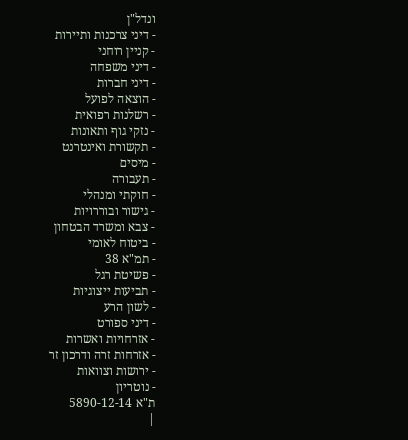ונדל"ן
- דיני צרכנות ותיירות
- קניין רוחני
- דיני משפחה
- דיני חברות
- הוצאה לפועל
- רשלנות רפואית
- נזקי גוף ותאונות
- תקשורת ואינטרנט
- מיסים
- תעבורה
- חוקתי ומנהלי
- גישור ובוררויות
- צבא ומשרד הבטחון
- ביטוח לאומי
- תמ"א 38
- פשיטת רגל
- תביעות ייצוגיות
- לשון הרע
- דיני ספורט
- אזרחויות ואשרות
- אזרחות זרה ודרכון זר
- ירושות וצוואות
- נוטריון
ת"א 5890-12-14
|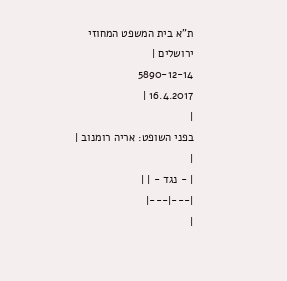ת"א בית המשפט המחוזי ירושלים |
5890-12-14
16.4.2017 |
|
בפני השופט: אריה רומנוב |
|
| - נגד - | |
|---|---|
|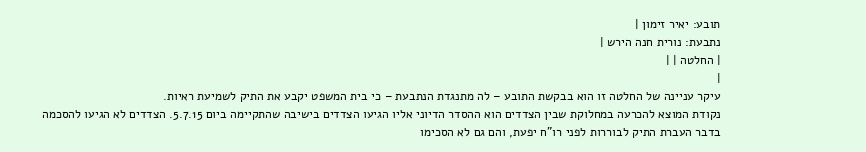תובע: יאיר זימון |
נתבעת: נורית חנה הירש |
| החלטה | |
|
עיקר עניינה של החלטה זו הוא בבקשת התובע – לה מתנגדת הנתבעת – כי בית המשפט יקבע את התיק לשמיעת ראיות.
נקודת המוצא להכרעה במחלוקת שבין הצדדים הוא ההסדר הדיוני אליו הגיעו הצדדים בישיבה שהתקיימה ביום 5.7.15. הצדדים לא הגיעו להסכמה בדבר העברת התיק לבוררות לפני רו"ח יפעת, והם גם לא הסכימו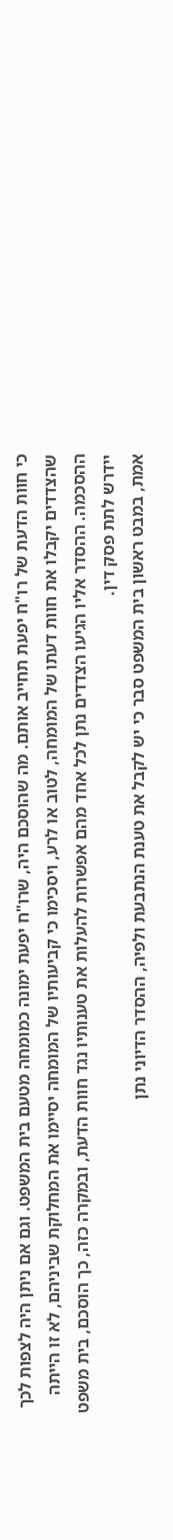כי חוות הדעת של רו"ח יפעת תחייב אותם. מה שהוסכם היה, שרו"ח יפעת ימונה כמומחה מטעם בית המשפט. וגם אם ניתן היה לצפות לכך שהצדדים יקבלו את חוות דעתו של המומחה, לטוב או לרע, ויסכימו כי קביעותיו של המומחה יסיימו את המחלוקת שביניהם, לא זו הייתה ההסכמה. ההסדר אליו הגיעו הצדדים נתן לכל אחד מהם אפשרות להעלות את טענותיו נגד חוות הדעת, ובמקרה כזה, כך הוסכם, בית משפט יידרש לתת פסק דין.
אמת, במבט ראשון בית המשפט סבר כי יש לקבל את טענת הנתבעת ולפיה, ההסדר הדיוני נתן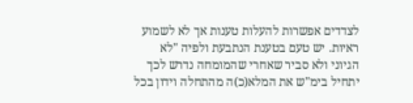לצדדים אפשרות להעלות טענות אך לא לשמוע ראיות. יש טעם בטענת הנתבעת ולפיה "לא הגיוני ולא סביר שאחרי שהמומחה נדרש לכך יתחיל בימ"ש את המלא(כ)ה מהתחלה וידון בכל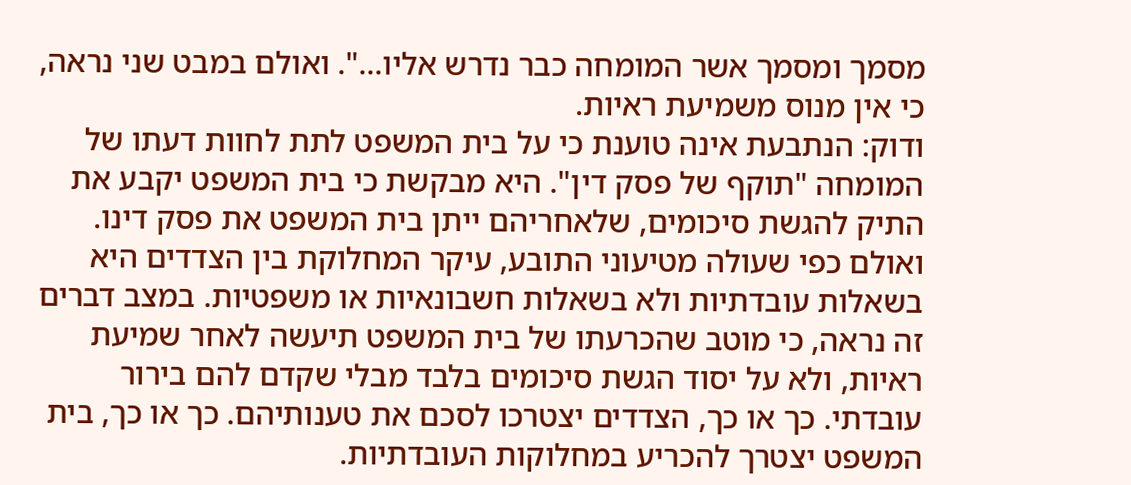מסמך ומסמך אשר המומחה כבר נדרש אליו...". ואולם במבט שני נראה, כי אין מנוס משמיעת ראיות.
ודוק: הנתבעת אינה טוענת כי על בית המשפט לתת לחוות דעתו של המומחה "תוקף של פסק דין". היא מבקשת כי בית המשפט יקבע את התיק להגשת סיכומים, שלאחריהם ייתן בית המשפט את פסק דינו. ואולם כפי שעולה מטיעוני התובע, עיקר המחלוקת בין הצדדים היא בשאלות עובדתיות ולא בשאלות חשבונאיות או משפטיות. במצב דברים זה נראה, כי מוטב שהכרעתו של בית המשפט תיעשה לאחר שמיעת ראיות, ולא על יסוד הגשת סיכומים בלבד מבלי שקדם להם בירור עובדתי. כך או כך, הצדדים יצטרכו לסכם את טענותיהם. כך או כך, בית המשפט יצטרך להכריע במחלוקות העובדתיות.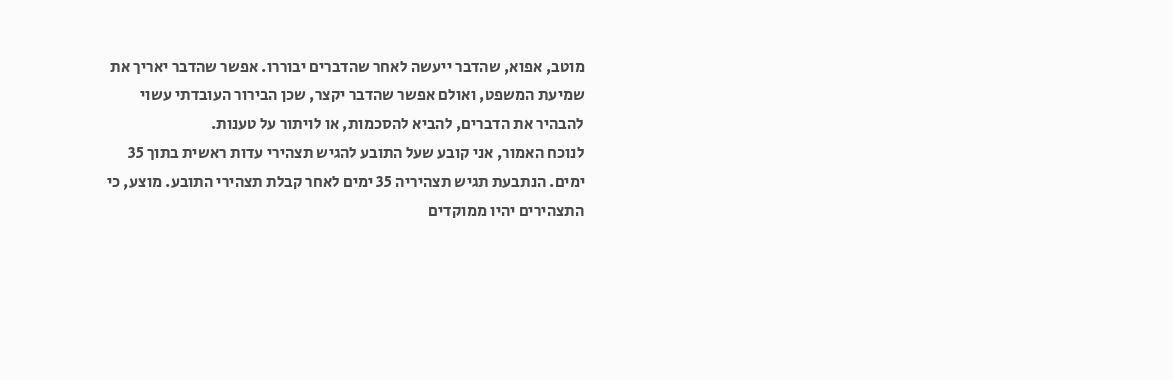מוטב, אפוא, שהדבר ייעשה לאחר שהדברים יבוררו. אפשר שהדבר יאריך את שמיעת המשפט, ואולם אפשר שהדבר יקצר, שכן הבירור העובדתי עשוי להבהיר את הדברים, להביא להסכמות, או לויתור על טענות.
לנוכח האמור, אני קובע שעל התובע להגיש תצהירי עדות ראשית בתוך 35 ימים. הנתבעת תגיש תצהיריה 35 ימים לאחר קבלת תצהירי התובע. מוצע, כי התצהירים יהיו ממוקדים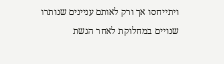ויתייחסו אך ורק לאותם עניינים שנותרו שנויים במחלוקת לאחר הגשת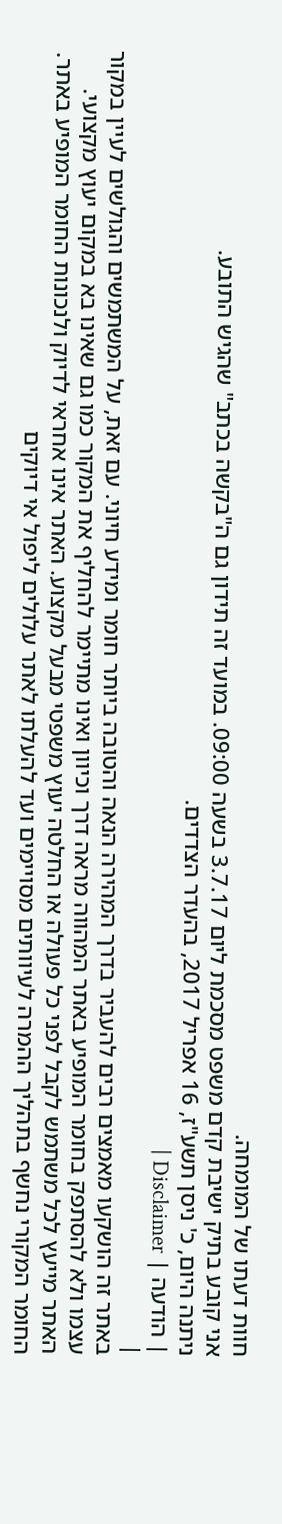חוות דעתו של המומחה.
אני קובע בתיק ישיבת קדם משפט מסכמת ליום 3.7.17 בשעה 09:00. במועד זה תידון גם ה"בקשה בכתב" שהגיש התובע.
ניתנה היום, כ' ניסן תשע"ז, 16 אפריל 2017, בהעדר הצדדים.
| הודעה | Disclaimer |
|
באתר זה הושקעו מאמצים רבים להעביר בדרך המהירה הנאה והטובה ביותר חומר ומידע חיוני. עם זאת, על המשתמשים והגולשים לעיין במקור עצמו ולא להסתפק בחומר המופיע באתר המהווה מראה דרך וכיוון ואינו מתיימר להחליף את המקור כמו גם שאינו בא במקום יעוץ מקצועי. האתר מייעץ לכל משתמש לקבל לפני כל פעולה או החלטה יעוץ משפטי מבעל מקצוע. האתר אינו אחראי לדיוק ולנכונות החומר המופיע באתר. החומר המקורי נחשף בתהליך ההמרה לעיוותים מסויימים ועד להעלתו לאתר עלולים ליפול אי דיוקים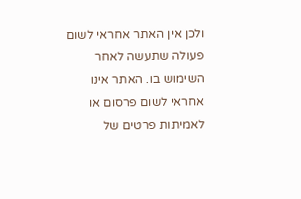ולכן אין האתר אחראי לשום פעולה שתעשה לאחר השימוש בו. האתר אינו אחראי לשום פרסום או לאמיתות פרטים של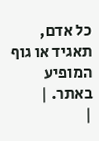כל אדם, תאגיד או גוף המופיע באתר. |
|